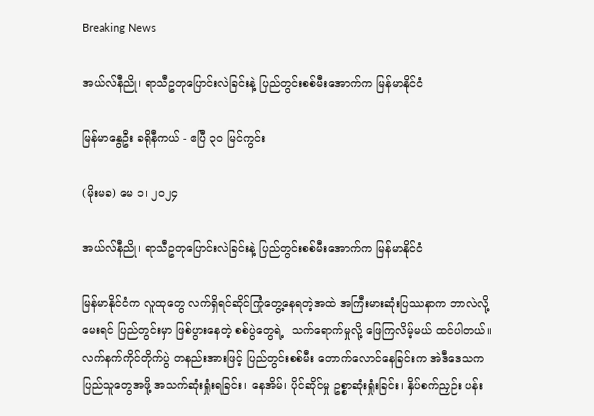Breaking News

အယ်လ်နီညို၊ ရာသီဥတုပြောင်းလဲခြင်းနဲ့ ပြည်တွင်းစစ်မီးအောက်က မြန်မာနိုင်ငံ

မြန်မာနွေဦး ခရိုနီကယ် - ဧပြီ ၃၀ မြင်ကွင်း

(မိုးမခ) မေ ၁၊ ၂၀၂၄

အယ်လ်နီညို၊ ရာသီဥတုပြောင်းလဲခြင်းနဲ့ ပြည်တွင်းစစ်မီးအောက်က မြန်မာနိုင်ငံ

မြန်မာနိုင်ငံက လူထုတွေ လက်ရှိရင်ဆိုင်ကြုံတွေ့နေရတဲ့အထဲ အကြီးမားဆုံးပြဿနာက ဘာလဲလို့ မေးရင် ပြည်တွင်းမှာ ဖြစ်ပွားနေတဲ့ စစ်ပွဲတွေရဲ့  သက်ရောက်မှုလို့ ဖြေကြလိမ့်မယ် ထင်ပါတယ်။ လက်နက်ကိုင်တိုက်ပွဲ တနည်းအားဖြင့် ပြည်တွင်းစစ်မီး တောက်လောင်နေခြင်းက အဲဒီဒေသက ပြည်သူတွေအဖို့ အသက်ဆုံးရှုံးရခြင်း၊ နေအိမ်၊ ပိုင်ဆိုင်မှု ဥစ္စာဆုံးရှုံးခြင်း၊ နှိပ်စက်ညှဉ်း ပန်း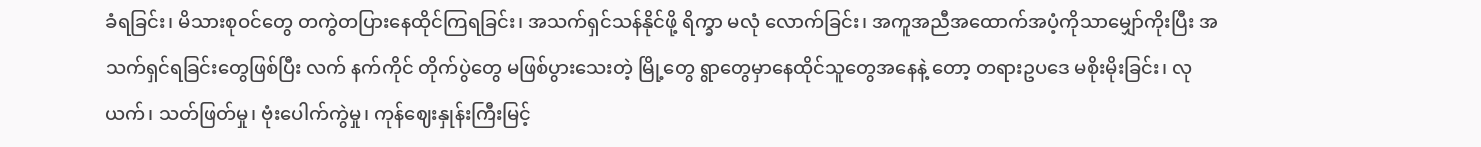ခံရခြင်း၊ မိသားစုဝင်တွေ တကွဲတပြားနေထိုင်ကြရခြင်း၊ အသက်ရှင်သန်နိုင်ဖို့ ရိက္ခာ မလုံ လောက်ခြင်း၊ အကူအညီအထောက်အပံ့ကိုသာမျှော်ကိုးပြီး အသက်ရှင်ရခြင်းတွေဖြစ်ပြီး လက် နက်ကိုင် တိုက်ပွဲတွေ မဖြစ်ပွားသေးတဲ့ မြို့တွေ ရွာတွေမှာနေထိုင်သူတွေအနေနဲ့ တော့ တရားဥပဒေ မစိုးမိုးခြင်း၊ လုယက်၊ သတ်ဖြတ်မှု၊ ဗုံးပေါက်ကွဲမှု၊ ကုန်ဈေးနှုန်းကြီးမြင့်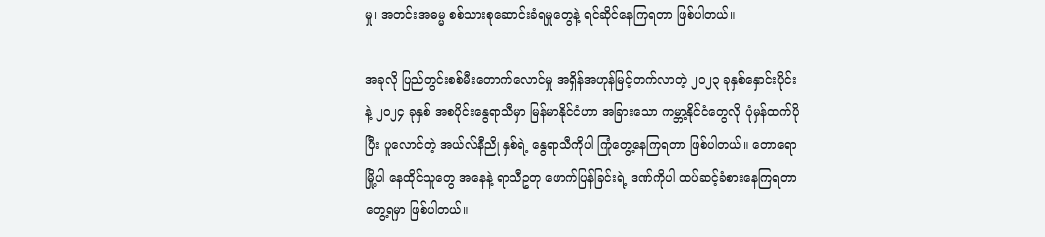မှု၊ အတင်းအဓမ္မ စစ်သားစုဆောင်းခံရမှုတွေနဲ့ ရင်ဆိုင်နေကြရတာ ဖြစ်ပါတယ်။

အခုလို ပြည်တွင်းစစ်မီးတောက်လောင်မှု အရှိန်အဟုန်မြင့်တက်လာတဲ့ ၂၀၂၃ ခုနှစ်နှောင်းပိုင်းနဲ့ ၂၀၂၄ ခုနှစ် အစပိုင်းနွေရာသီမှာ မြန်မာနိုင်ငံဟာ အခြားသော ကမ္ဘာ့နိုင်ငံတွေလို ပုံမှန်ထက်ပိုပြီး ပူလောင်တဲ့ အယ်လ်နီညို နှစ်ရဲ့ နွေရာသီကိုပါ ကြုံတွေ့နေကြရတာ ဖြစ်ပါတယ်။ တောရော မြို့ပါ နေထိုင်သူတွေ အနေနဲ့ ရာသီဥတု ဖောက်ပြန်ခြင်းရဲ့ ဒဏ်ကိုပါ ထပ်ဆင့်ခံစားနေကြရတာ တွေ့ရမှာ ဖြစ်ပါတယ်။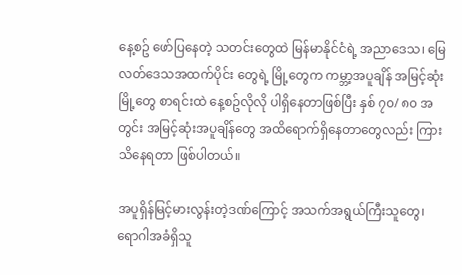နေ့စဥ် ဖော်ပြနေတဲ့ သတင်းတွေထဲ မြန်မာနိုင်ငံရဲ့ အညာဒေသ၊ မြေလတ်ဒေသအထက်ပိုင်း တွေရဲ့ မြို့တွေက ကမ္ဘာ့အပူချိန် အမြင့်ဆုံးမြို့တွေ စာရင်းထဲ နေ့စဥ်လိုလို ပါရှိနေတာဖြစ်ပြီး နှစ် ၇၀/ ၈၀ အတွင်း အမြင့်ဆုံးအပူချိန်တွေ အထိရောက်ရှိနေတာတွေလည်း ကြားသိနေရတာ ဖြစ်ပါတယ်။

အပူရှိန်မြင့်မားလွန်းတဲ့ဒဏ်ကြောင့် အသက်အရွယ်ကြီးသူတွေ၊ ရောဂါအခံရှိသူ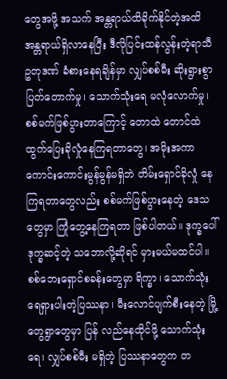တွေအဖို့ အသက် အန္တရာယ်ထိခိုက်နိုင်တဲ့အထိ အန္တရာယ်ရှိလာနေပြီး ဒီလိုပြင်းထန်လွန်းတဲ့ရာသီဥတုဒဏ် ခံစားနေရချိန်မှာ လျှပ်စစ်မီး ဆိုးရွားစွာပြတ်တောက်မှု၊ သောက်သုံးရေ မလုံလောက်မှု၊ စစ်မက်ဖြစ်ပွားတာကြောင့် တောထဲ တောင်ထဲ ထွက်ပြေးခိုလှုံနေကြရတာတွေ၊ အမိုးအကာ ကောင်းကောင်းမွန်မွန်မရှိဘဲ တိမ်းရှောင်ခိုလှုံ နေကြရတာတွေလည်း စစ်မက်ဖြစ်ပွားနေတဲ့ ဒေသတွေမှာ ကြုံတွေ့နေကြရတာ ဖြစ်ပါတယ်။ ဒုက္ခပေါ် ဒုက္ခဆင့်တဲ့ သဘောလို့ဆိုရင် မှားမယ်မထင်ပါ။ စစ်ဘေးရှောင်စခန်းတွေမှာ ရိက္ခာ၊ သောက်သုံးရေရှားပါးတဲ့ပြဿနာ၊ မီးလောင်ပျက်စီးနေတဲ့ မြို့တွေရွာတွေမှာ ပြန် လည်နေထိုင်ဖို့ သောက်သုံးရေ၊ လျှပ်စစ်မီး မရှိတဲ့ ပြဿနာတွေက တ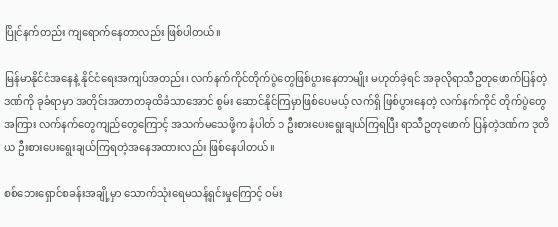ပြိုင်နက်တည်း ကျရောက်နေတာလည်း ဖြစ်ပါတယ်။

မြန်မာနိုင်ငံအနေနဲ့ နိုင်ငံရေးအကျပ်အတည်း၊ လက်နက်ကိုင်တိုက်ပွဲတွေဖြစ်ပွားနေတာမျိုး မဟုတ်ခဲ့ရင် အခုလိုရာသီဥတုဖောက်ပြန်တဲ့ဒဏ်ကို ခုခံရာမှာ အတိုင်းအတာတခုထိခံသာအောင် စွမ်း ဆောင်နိုင်ကြမှာဖြစ်ပေမယ့် လက်ရှိ ဖြစ်ပွားနေတဲ့ လက်နက်ကိုင် တိုက်ပွဲတွေအကြား လက်နက်တွေကျည်တွေကြောင့် အသက်မသေဖို့က နံပါတ် ၁ ဦးစားပေးရွေးချယ်ကြရပြီး ရာသီဥတုဖောက် ပြန်တဲ့ဒဏ်က ဒုတိယ ဦးစားပေးရွေးချယ်ကြရတဲ့အနေအထားလည်း ဖြစ်နေပါတယ်။

စစ်ဘေးရှောင်စခန်းအချို့မှာ သောက်သုံးရေမသန့်ရှင်းမှုကြောင့် ဝမ်း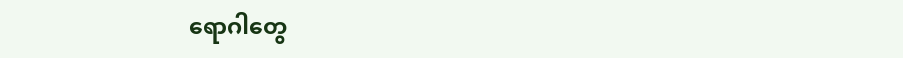ရောဂါတွေ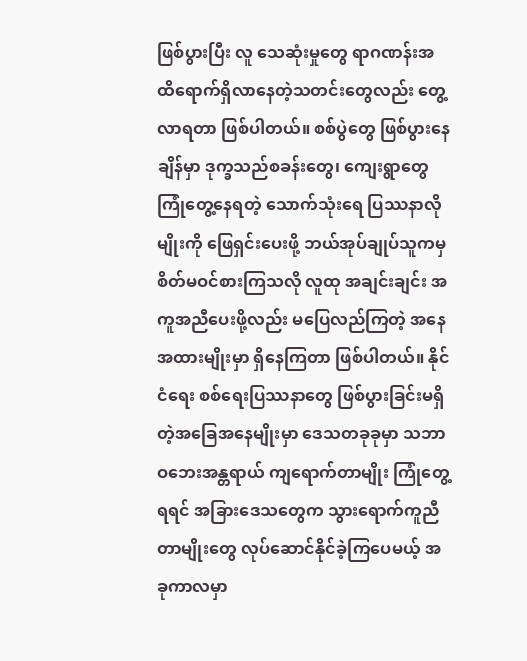ဖြစ်ပွားပြီး လူ သေဆုံးမှုတွေ ရာဂဏန်းအထိရောက်ရှိလာနေတဲ့သတင်းတွေလည်း တွေ့လာရတာ ဖြစ်ပါတယ်။ စစ်ပွဲတွေ ဖြစ်ပွားနေချိန်မှာ ဒုက္ခသည်စခန်းတွေ၊ ကျေးရွာတွေ ကြုံတွေ့နေရတဲ့ သောက်သုံးရေ ပြဿနာလိုမျိုးကို ဖြေရှင်းပေးဖို့ ဘယ်အုပ်ချုပ်သူကမှ စိတ်မဝင်စားကြသလို လူထု အချင်းချင်း အကူအညီပေးဖို့လည်း မပြေလည်ကြတဲ့ အနေအထားမျိုးမှာ ရှိနေကြတာ ဖြစ်ပါတယ်။ နိုင်ငံရေး စစ်ရေးပြဿနာတွေ ဖြစ်ပွားခြင်းမရှိတဲ့အခြေအနေမျိုးမှာ ဒေသတခုခုမှာ သဘာဝဘေးအန္တရာယ် ကျရောက်တာမျိုး ကြုံတွေ့ရရင် အခြားဒေသတွေက သွားရောက်ကူညီတာမျိုးတွေ လုပ်ဆောင်နိုင်ခဲ့ကြပေမယ့် အခုကာလမှာ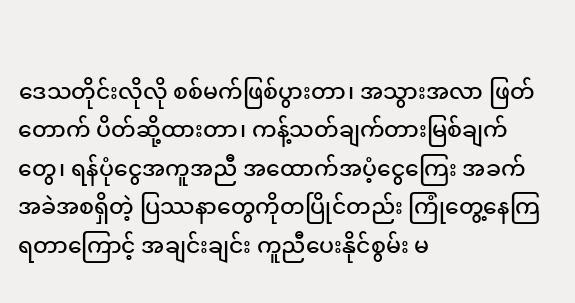ဒေသတိုင်းလိုလို စစ်မက်ဖြစ်ပွားတာ၊ အသွားအလာ ဖြတ်တောက် ပိတ်ဆို့ထားတာ၊ ကန့်သတ်ချက်တားမြစ်ချက်တွေ၊ ရန်ပုံငွေအကူအညီ အထောက်အပံ့ငွေကြေး အခက်အခဲအစရှိတဲ့ ပြဿနာတွေကိုတပြိုင်တည်း ကြုံတွေ့နေကြရတာကြောင့် အချင်းချင်း ကူညီပေးနိုင်စွမ်း မ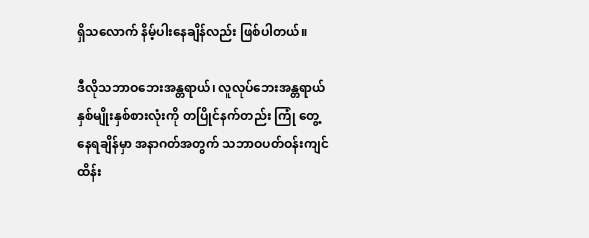ရှိသလောက် နိမ့်ပါးနေချိန်လည်း ဖြစ်ပါတယ်။

ဒီလိုသဘာဝဘေးအန္တရာယ်၊ လူလုပ်ဘေးအန္တရာယ်နှစ်မျိုးနှစ်စားလုံးကို တပြိုင်နက်တည်း ကြုံ တွေ့နေရချိန်မှာ အနာဂတ်အတွက် သဘာဝပတ်ဝန်းကျင် ထိန်း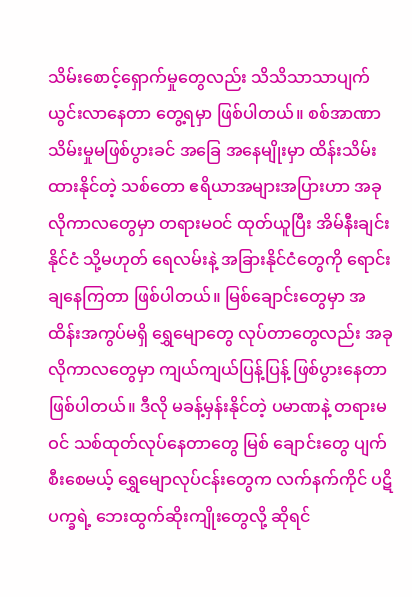သိမ်းစောင့်ရှောက်မှုတွေလည်း သိသိသာသာပျက်ယွင်းလာနေတာ တွေ့ရမှာ ဖြစ်ပါတယ်။ စစ်အာဏာသိမ်းမှုမဖြစ်ပွားခင် အခြေ အနေမျိုးမှာ ထိန်းသိမ်းထားနိုင်တဲ့ သစ်တော ဧရိယာအများအပြားဟာ အခုလိုကာလတွေမှာ တရားမဝင် ထုတ်ယူပြီး အိမ်နီးချင်းနိုင်ငံ သို့မဟုတ် ရေလမ်းနဲ့ အခြားနိုင်ငံတွေကို ရောင်းချနေကြတာ ဖြစ်ပါတယ်။ မြစ်ချောင်းတွေမှာ အထိန်းအကွပ်မရှိ ရွှေမျောတွေ လုပ်တာတွေလည်း အခုလိုကာလတွေမှာ ကျယ်ကျယ်ပြန့်ပြန့် ဖြစ်ပွားနေတာ ဖြစ်ပါတယ်။ ဒီလို မခန့်မှန်းနိုင်တဲ့ ပမာဏနဲ့ တရားမဝင် သစ်ထုတ်လုပ်နေတာတွေ မြစ် ချောင်းတွေ ပျက်စီးစေမယ့် ရွှေမျောလုပ်ငန်းတွေက လက်နက်ကိုင် ပဋိပက္ခရဲ့ ဘေးထွက်ဆိုးကျိုးတွေလို့ ဆိုရင်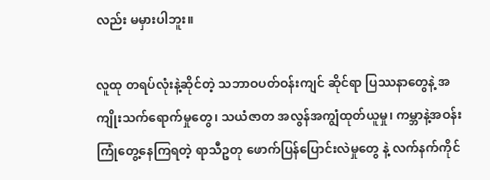လည်း မမှားပါဘူး။

လူထု တရပ်လုံးနဲ့ဆိုင်တဲ့ သဘာဝပတ်ဝန်းကျင် ဆိုင်ရာ ပြဿနာတွေနဲ့ အကျိုးသက်ရောက်မှုတွေ၊ သယံဇာတ အလွန်အကျွံထုတ်ယူမှု၊ ကမ္ဘာနဲ့အဝန်း ကြုံတွေ့နေကြရတဲ့ ရာသီဥတု ဖောက်ပြန်ပြောင်းလဲမှုတွေ နဲ့ လက်နက်ကိုင်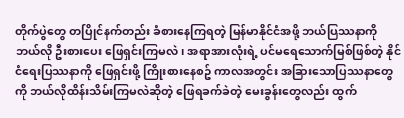တိုက်ပွဲတွေ တပြိုင်နက်တည်း ခံစားနေကြရတဲ့ မြန်မာနိုင်ငံအဖို့ ဘယ်ပြဿနာကို ဘယ်လို ဦးစားပေး ဖြေရှင်းကြမလဲ၊ အရာအားလုံးရဲ့ ပင်မရေသောက်မြစ်ဖြစ်တဲ့ နိုင်ငံရေးပြဿနာကို ဖြေရှင်းဖို့ ကြိုးစားနေစဥ် ကာလအတွင်း အခြားသောပြဿနာတွေကို ဘယ်လိုထိန်းသိမ်းကြမလဲဆိုတဲ့ ဖြေရခက်ခဲတဲ့ မေးခွန်းတွေလည်း ထွက်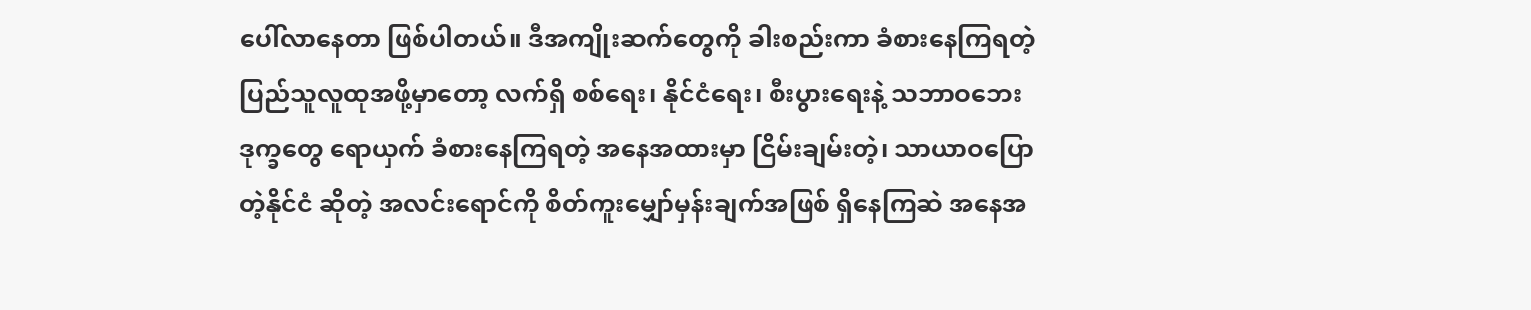ပေါ်လာနေတာ ဖြစ်ပါတယ်။ ဒီအကျိုးဆက်တွေကို ခါးစည်းကာ ခံစားနေကြရတဲ့ ပြည်သူလူထုအဖို့မှာတော့ လက်ရှိ စစ်ရေး၊ နိုင်ငံရေး၊ စီးပွားရေးနဲ့ သဘာဝဘေးဒုက္ခတွေ ရောယှက် ခံစားနေကြရတဲ့ အနေအထားမှာ ငြိမ်းချမ်းတဲ့၊ သာယာဝပြောတဲ့နိုင်ငံ ဆိုတဲ့ အလင်းရောင်ကို စိတ်ကူးမျှော်မှန်းချက်အဖြစ် ရှိနေကြဆဲ အနေအ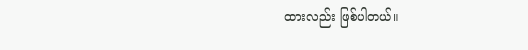ထားလည်း ဖြစ်ပါတယ်။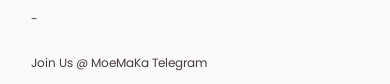-

Join Us @ MoeMaKa Telegram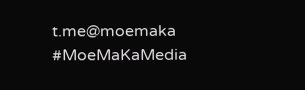t.me@moemaka
#MoeMaKaMedia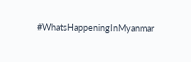#WhatsHappeningInMyanmar